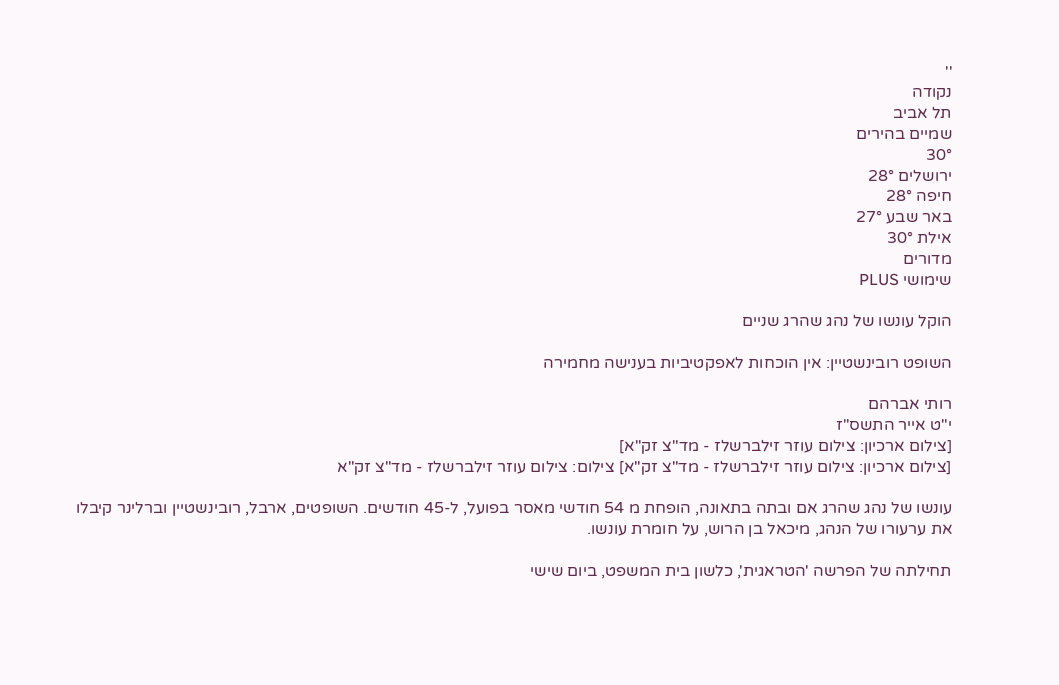''
נקודה
תל אביב
שמיים בהירים
30°
ירושלים 28°
חיפה 28°
באר שבע 27°
אילת 30°
מדורים
שימושי PLUS

הוקל עונשו של נהג שהרג שניים

השופט רובינשטיין: אין הוכחות לאפקטיביות בענישה מחמירה

רותי אברהם
י"ט אייר התשס"ז
[צילום ארכיון: צילום עוזר זילברשלז - מד"צ זק"א]
[צילום ארכיון: צילום עוזר זילברשלז - מד"צ זק"א] צילום: צילום עוזר זילברשלז - מד"צ זק"א

עונשו של נהג שהרג אם ובתה בתאונה, הופחת מ 54 חודשי מאסר בפועל, ל-45 חודשים. השופטים, ארבל, רובינשטיין וברלינר קיבלו את ערעורו של הנהג, מיכאל בן הרוש, על חומרת עונשו.

תחילתה של הפרשה 'הטראגית', כלשון בית המשפט, ביום שישי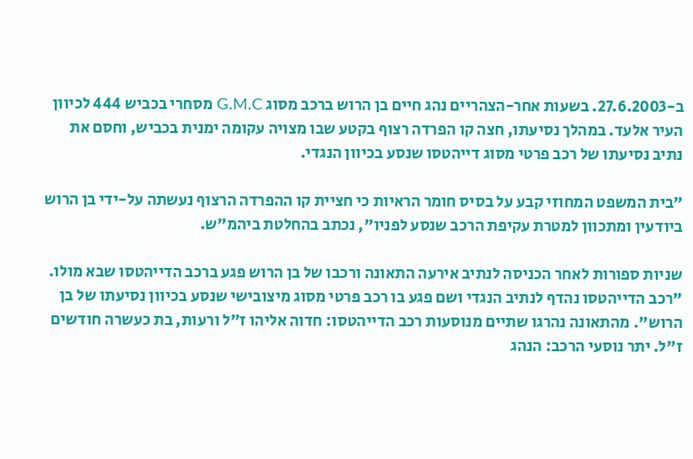ב-27.6.2003. בשעות אחר-הצהריים נהג חיים בן הרוש ברכב מסוג G.M.C מסחרי בכביש 444 לכיוון העיר אלעד. במהלך נסיעתו, חצה קו הפרדה רצוף בקטע שבו מצויה עקומה ימנית בכביש, וחסם את נתיב נסיעתו של רכב פרטי מסוג דייהטסו שנסע בכיוון הנגדי.

"בית המשפט המחוזי קבע על בסיס חומר הראיות כי חציית קו ההפרדה הרצוף נעשתה על-ידי בן הרוש ביודעין ומתכוון למטרת עקיפת הרכב שנסע לפניו", נכתב בהחלטת ביהמ"ש.

שניות ספורות לאחר הכניסה לנתיב אירעה התאונה ורכבו של בן הרוש פגע ברכב הדייהטסו שבא מולו. "רכב הדייהטסו נהדף לנתיב הנגדי ושם פגע בו רכב פרטי מסוג מיצובישי שנסע בכיוון נסיעתו של בן הרוש". מהתאונה נהרגו שתיים מנוסעות רכב הדייהטסו: חדוה אליהו ז"ל ורעות, בת כעשרה חודשים ז"ל. יתר נוסעי הרכב: הנהג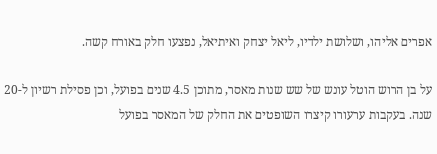אפרים אליהו, ושלושת ילדיו, ליאל יצחק ואיתיאל, נפצעו חלק באורח קשה.

על בן הרוש הוטל עונש של שש שנות מאסר, מתוכן 4.5 שנים בפועל, וכן פסילת רשיון ל-20 שנה. בעקבות ערעורו קיצרו השופטים את החלק של המאסר בפועל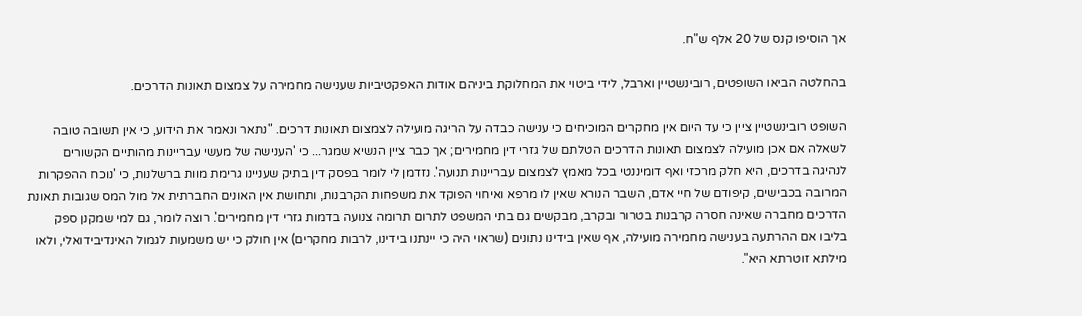אך הוסיפו קנס של 20 אלף ש"ח.

בהחלטה הביאו השופטים, רובינשטיין וארבל, לידי ביטוי את המחלוקת ביניהם אודות האפקטיביות שענישה מחמירה על צמצום תאונות הדרכים.

השופט רובינשטיין ציין כי עד היום אין מחקרים המוכיחים כי ענישה כבדה על הריגה מועילה לצמצום תאונות דרכים. "נתאר ונאמר את הידוע, כי אין תשובה טובה לשאלה אם אכן מועילה לצמצום תאונות הדרכים הטלתם של גזרי דין מחמירים; אך כבר ציין הנשיא שמגר... כי 'הענישה של מעשי עבריינות מהותיים הקשורים לנהיגה בדרכים, היא חלק מרכזי ואף דומיננטי בכל מאמץ לצמצום עבריינות תנועה'. נזדמן לי לומר בפסק דין בתיק שעניינו גרימת מוות ברשלנות, כי 'נוכח ההפקרות המרובה בכבישים, קיפודם של חיי אדם, השבר הנורא שאין לו מרפא ואיחוי הפוקד את משפחות הקרבנות, ותחושת אין האונים החברתית אל מול המס שגובות תאונת הדרכים מחברה שאינה חסרה קרבנות בטרור ובקרב, מבקשים גם בתי המשפט לתרום תרומה צנועה בדמות גזרי דין מחמירים'. רוצה לומר, גם למי שמקנן ספק בליבו אם ההרתעה בענישה מחמירה מועילה, אף שאין בידינו נתונים (שראוי היה כי יינתנו בידינו, לרבות מחקרים) אין חולק כי יש משמעות לגמול האינדיבידואלי, ולאו מילתא זוטרתא היא".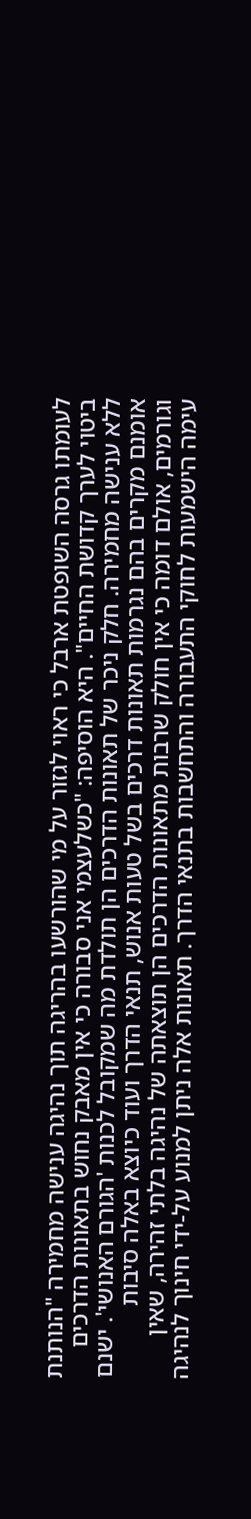לעומתו גרסה השופטת ארבל כי ראוי לגזור על מי שהורשעו בהריגה תוך נהיגה ענישה מחמירה "הנותנת ביטוי לערך קדושת החיים". היא הוסיפה: "כשלעצמי אני סבורה כי אין מאבק נחוש בתאונות הדרכים ללא ענישה מחמירה. חלק ניכר של תאונות הדרכים הן תולדת מה שמקובל לכנות 'הגורם האנושי'. ישנם אומנם מקרים בהם נגרמות תאונות דרכים בשל טעות אנוש, תנאי הדרך ועוד כיוצא באלה סיבות וגורמים, אולם דומה כי אין חולק שרבות מתאונות הדרכים הן תוצאתה של נהיגה בלתי זהירה, שאין עימה הישמעות לחוקי התעבורה והתחשבות בתנאי הדרך. תאונות אלה ניתן למנוע על-ידי חינוך לנהיגה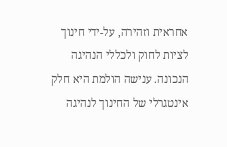אחראית וזהירה, על-ידי חינוך לציות לחוק ולכללי הנהיגה הנכונה. ענישה הולמת היא חלק אינטגרלי של החינוך לנהיגה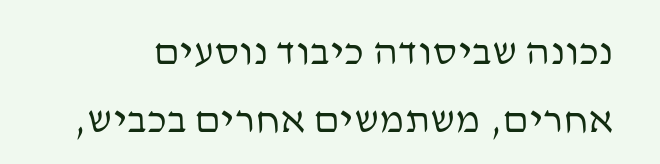נכונה שביסודה כיבוד נוסעים אחרים, משתמשים אחרים בכביש,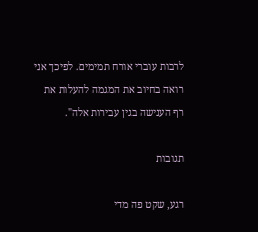לרבות עוברי אורח תמימים. לפיכך אני רואה בחיוב את המגמה להעלות את רף הענישה בגין עבירות אלה".

תגובות

רגע, שקט פה מדי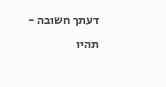דעתך חשובה - תהיו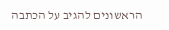הראשונים להגיב על הכתבה